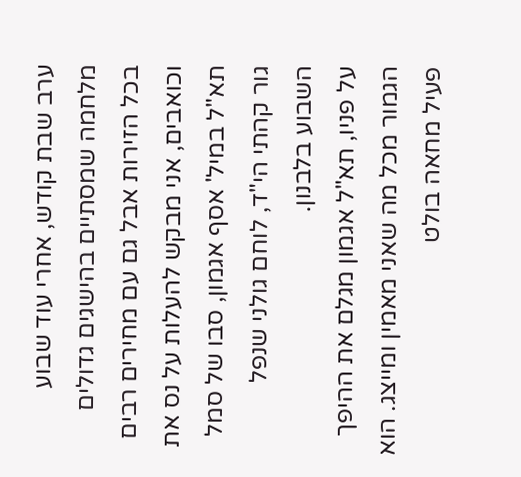ערב שבת קודש, אחרי עוד שבוע מלחמה שמסתיים בהישגים גדולים בכל הזירות אבל גם עם מחירים רבים וכואבים, אני מבקש להעלות על נס את תא"ל במיל' אסף אגמון, סבו של סמל גור קהתי הי"ד, לוחם גולני שנפל השבוע בלבנון.
על פניו, תא"ל אגמון מגלם את ההיפך הגמור מכל מה שאני מאמין ומייצג. הוא פעיל מחאה בולט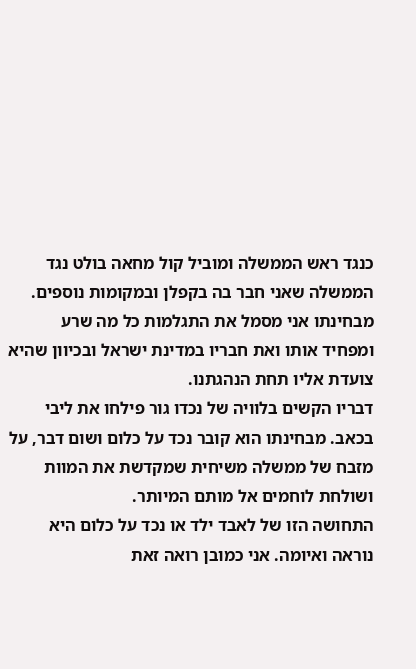כנגד ראש הממשלה ומוביל קול מחאה בולט נגד הממשלה שאני חבר בה בקפלן ובמקומות נוספים. מבחינתו אני מסמל את התגלמות כל מה שרע ומפחיד אותו ואת חבריו במדינת ישראל ובכיוון שהיא צועדת אליו תחת הנהגתנו.
דבריו הקשים בלוויה של נכדו גור פילחו את ליבי בכאב. מבחינתו הוא קובר נכד על כלום ושום דבר, על מזבח של ממשלה משיחית שמקדשת את המוות ושולחת לוחמים אל מותם המיותר.
התחושה הזו של לאבד ילד או נכד על כלום היא נוראה ואיומה. אני כמובן רואה זאת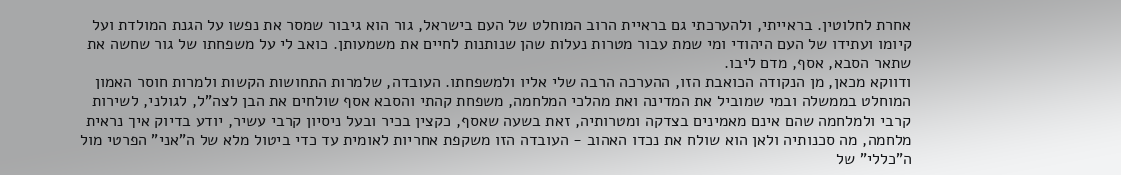אחרת לחלוטין. בראייתי, ולהערכתי גם בראיית הרוב המוחלט של העם בישראל, גור הוא גיבור שמסר את נפשו על הגנת המולדת ועל קיומו ועתידו של העם היהודי ומי שמת עבור מטרות נעלות שהן שנותנות לחיים את משמעותן. כואב לי על משפחתו של גור שחשה את שתאר הסבא, אסף, מדם ליבו.
ודווקא מכאן, מן הנקודה הכואבת הזו, ההערכה הרבה שלי אליו ולמשפחתו. העובדה, שלמרות התחושות הקשות ולמרות חוסר האמון המוחלט בממשלה ובמי שמוביל את המדינה ואת מהלכי המלחמה, משפחת קהתי והסבא אסף שולחים את הבן לצה"ל, לגולני, לשירות קרבי ולמלחמה שהם אינם מאמינים בצדקה ומטרותיה, זאת בשעה שאסף, כקצין בכיר ובעל ניסיון קרבי עשיר, יודע בדיוק איך נראית מלחמה, מה סכנותיה ולאן הוא שולח את נכדו האהוב - העובדה הזו משקפת אחריות לאומית עד כדי ביטול מלא של ה"אני" הפרטי מול ה"כללי" של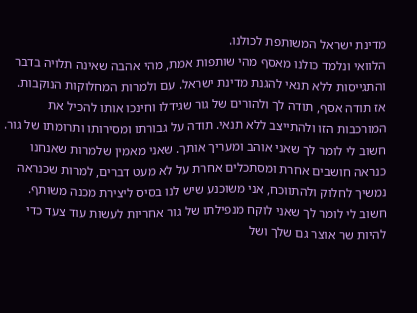מדינת ישראל המשותפת לכולנו.
הלוואי ונלמד כולנו מאסף מהי שותפות אמת, מהי אהבה שאינה תלויה בדבר והתגייסות ללא תנאי להגנת מדינת ישראל. עם ולמרות המחלוקות הנוקבות.
אז תודה אסף, תודה לך ולהורים של גור שגידלו וחינכו אותו להכיל את המורכבות הזו ולהתייצב ללא תנאי. תודה על גבורתו ומסירותו ותרומתו של גור. חשוב לי לומר לך שאני אוהב ומעריך אותך. שאני מאמין שלמרות שאנחנו כנראה חושבים אחרת ומסתכלים אחרת על לא מעט דברים, למרות שכנראה נמשיך לחלוק ולהתווכח, אני משוכנע שיש לנו בסיס ליצירת מכנה משותף.
חשוב לי לומר לך שאני לוקח מנפילתו של גור אחריות לעשות עוד צעד כדי להיות שר אוצר גם שלך ושל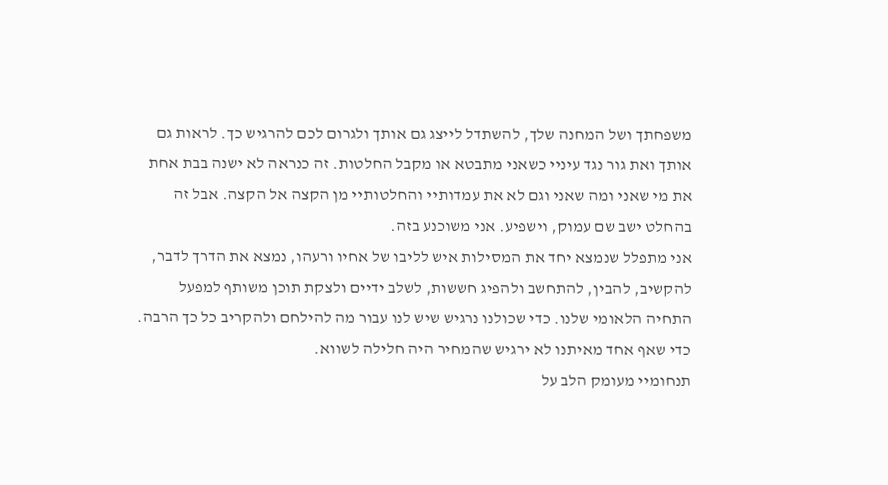משפחתך ושל המחנה שלך, להשתדל לייצג גם אותך ולגרום לכם להרגיש כך. לראות גם אותך ואת גור נגד עיניי כשאני מתבטא או מקבל החלטות. זה כנראה לא ישנה בבת אחת את מי שאני ומה שאני וגם לא את עמדותיי והחלטותיי מן הקצה אל הקצה. אבל זה בהחלט ישב שם עמוק, וישפיע. אני משוכנע בזה.
אני מתפלל שנמצא יחד את המסילות איש לליבו של אחיו ורעהו, נמצא את הדרך לדבר, להקשיב, להבין, להתחשב ולהפיג חששות, לשלב ידיים ולצקת תוכן משותף למפעל התחיה הלאומי שלנו. כדי שכולנו נרגיש שיש לנו עבור מה להילחם ולהקריב כל כך הרבה. כדי שאף אחד מאיתנו לא ירגיש שהמחיר היה חלילה לשווא.
תנחומיי מעומק הלב על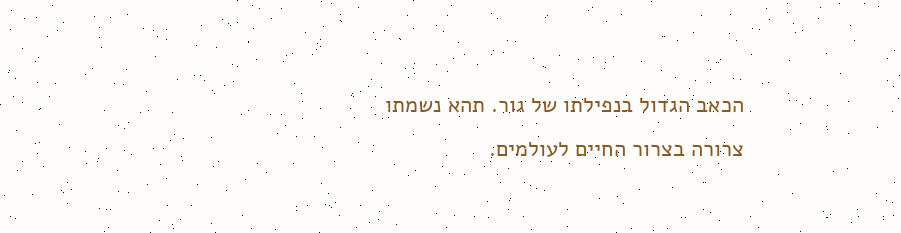הכאב הגדול בנפילתו של גור. תהא נשמתו צרורה בצרור החיים לעולמים.